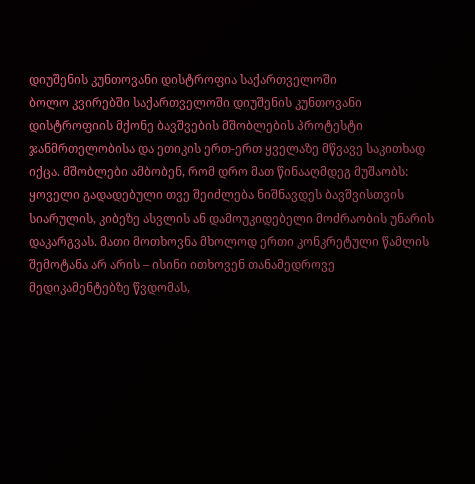დიუშენის კუნთოვანი დისტროფია საქართველოში
ბოლო კვირებში საქართველოში დიუშენის კუნთოვანი დისტროფიის მქონე ბავშვების მშობლების პროტესტი ჯანმრთელობისა და ეთიკის ერთ-ერთ ყველაზე მწვავე საკითხად იქცა. მშობლები ამბობენ, რომ დრო მათ წინააღმდეგ მუშაობს: ყოველი გადადებული თვე შეიძლება ნიშნავდეს ბავშვისთვის სიარულის, კიბეზე ასვლის ან დამოუკიდებელი მოძრაობის უნარის დაკარგვას. მათი მოთხოვნა მხოლოდ ერთი კონკრეტული წამლის შემოტანა არ არის – ისინი ითხოვენ თანამედროვე მედიკამენტებზე წვდომას,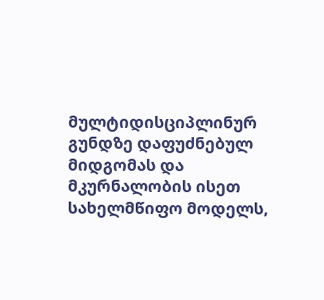მულტიდისციპლინურ გუნდზე დაფუძნებულ მიდგომას და მკურნალობის ისეთ სახელმწიფო მოდელს,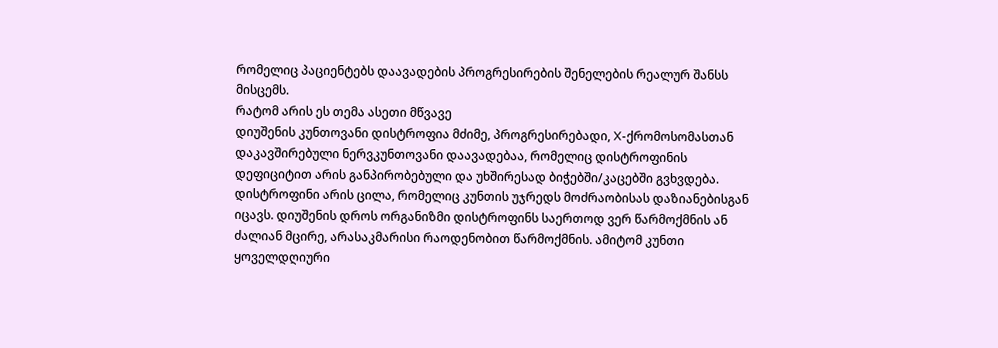რომელიც პაციენტებს დაავადების პროგრესირების შენელების რეალურ შანსს მისცემს.
რატომ არის ეს თემა ასეთი მწვავე
დიუშენის კუნთოვანი დისტროფია მძიმე, პროგრესირებადი, X-ქრომოსომასთან დაკავშირებული ნერვკუნთოვანი დაავადებაა, რომელიც დისტროფინის დეფიციტით არის განპირობებული და უხშირესად ბიჭებში/კაცებში გვხვდება. დისტროფინი არის ცილა, რომელიც კუნთის უჯრედს მოძრაობისას დაზიანებისგან იცავს. დიუშენის დროს ორგანიზმი დისტროფინს საერთოდ ვერ წარმოქმნის ან ძალიან მცირე, არასაკმარისი რაოდენობით წარმოქმნის. ამიტომ კუნთი ყოველდღიური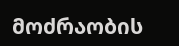მოძრაობის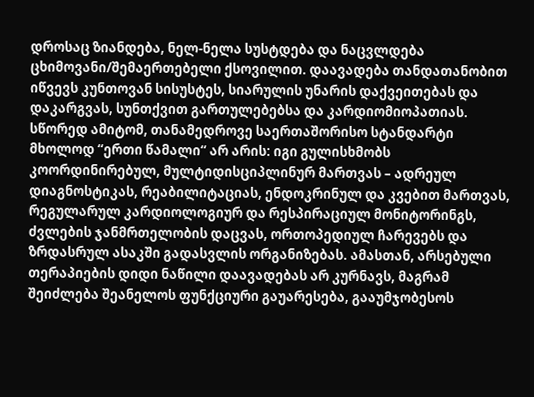დროსაც ზიანდება, ნელ-ნელა სუსტდება და ნაცვლდება ცხიმოვანი/შემაერთებელი ქსოვილით. დაავადება თანდათანობით იწვევს კუნთოვან სისუსტეს, სიარულის უნარის დაქვეითებას და დაკარგვას, სუნთქვით გართულებებსა და კარდიომიოპათიას. სწორედ ამიტომ, თანამედროვე საერთაშორისო სტანდარტი მხოლოდ “ერთი წამალი“ არ არის: იგი გულისხმობს კოორდინირებულ, მულტიდისციპლინურ მართვას – ადრეულ დიაგნოსტიკას, რეაბილიტაციას, ენდოკრინულ და კვებით მართვას, რეგულარულ კარდიოლოგიურ და რესპირაციულ მონიტორინგს, ძვლების ჯანმრთელობის დაცვას, ორთოპედიულ ჩარევებს და ზრდასრულ ასაკში გადასვლის ორგანიზებას. ამასთან, არსებული თერაპიების დიდი ნაწილი დაავადებას არ კურნავს, მაგრამ შეიძლება შეანელოს ფუნქციური გაუარესება, გააუმჯობესოს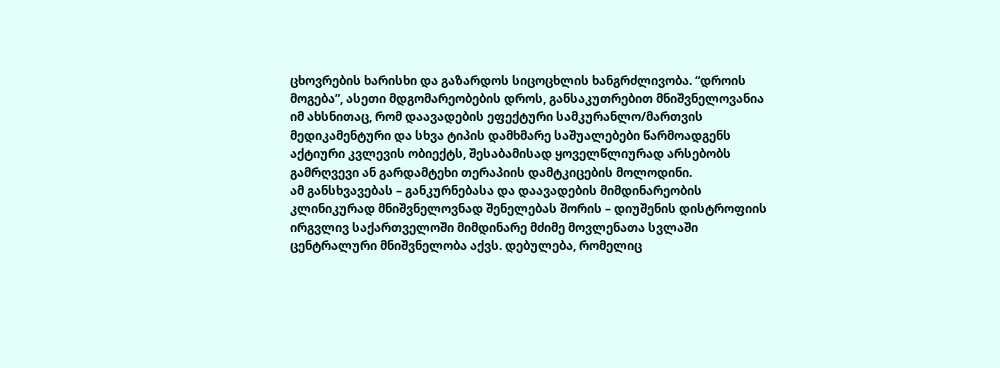ცხოვრების ხარისხი და გაზარდოს სიცოცხლის ხანგრძლივობა. “დროის მოგება”, ასეთი მდგომარეობების დროს, განსაკუთრებით მნიშვნელოვანია იმ ახსნითაც, რომ დაავადების ეფექტური სამკურანლო/მართვის მედიკამენტური და სხვა ტიპის დამხმარე საშუალებები წარმოადგენს აქტიური კვლევის ობიექტს, შესაბამისად ყოველწლიურად არსებობს გამრღვევი ან გარდამტეხი თერაპიის დამტკიცების მოლოდინი.
ამ განსხვავებას – განკურნებასა და დაავადების მიმდინარეობის კლინიკურად მნიშვნელოვნად შენელებას შორის – დიუშენის დისტროფიის ირგვლივ საქართველოში მიმდინარე მძიმე მოვლენათა სვლაში ცენტრალური მნიშვნელობა აქვს. დებულება, რომელიც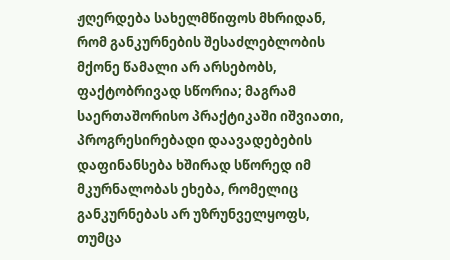ჟღერდება სახელმწიფოს მხრიდან, რომ განკურნების შესაძლებლობის მქონე წამალი არ არსებობს, ფაქტობრივად სწორია; მაგრამ საერთაშორისო პრაქტიკაში იშვიათი, პროგრესირებადი დაავადებების დაფინანსება ხშირად სწორედ იმ მკურნალობას ეხება, რომელიც განკურნებას არ უზრუნველყოფს, თუმცა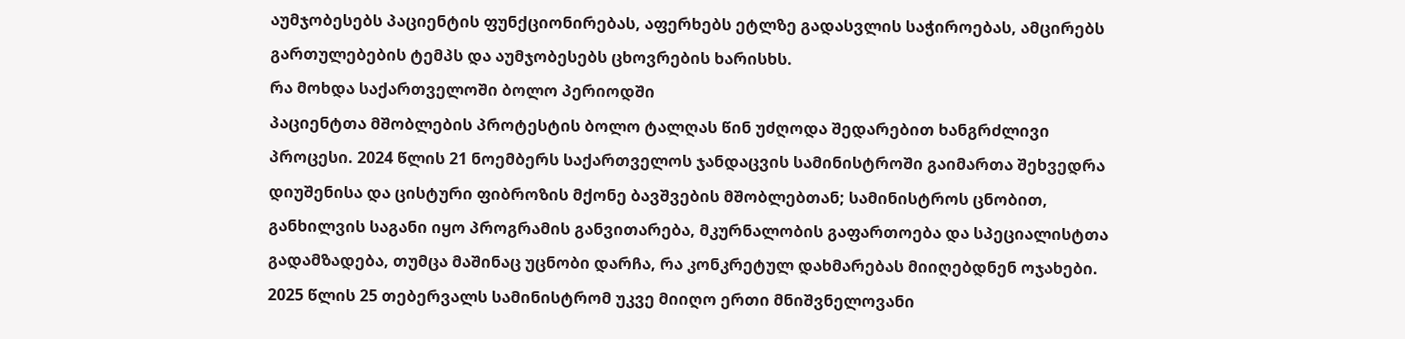აუმჯობესებს პაციენტის ფუნქციონირებას, აფერხებს ეტლზე გადასვლის საჭიროებას, ამცირებს გართულებების ტემპს და აუმჯობესებს ცხოვრების ხარისხს.
რა მოხდა საქართველოში ბოლო პერიოდში
პაციენტთა მშობლების პროტესტის ბოლო ტალღას წინ უძღოდა შედარებით ხანგრძლივი პროცესი. 2024 წლის 21 ნოემბერს საქართველოს ჯანდაცვის სამინისტროში გაიმართა შეხვედრა დიუშენისა და ცისტური ფიბროზის მქონე ბავშვების მშობლებთან; სამინისტროს ცნობით, განხილვის საგანი იყო პროგრამის განვითარება, მკურნალობის გაფართოება და სპეციალისტთა გადამზადება, თუმცა მაშინაც უცნობი დარჩა, რა კონკრეტულ დახმარებას მიიღებდნენ ოჯახები. 2025 წლის 25 თებერვალს სამინისტრომ უკვე მიიღო ერთი მნიშვნელოვანი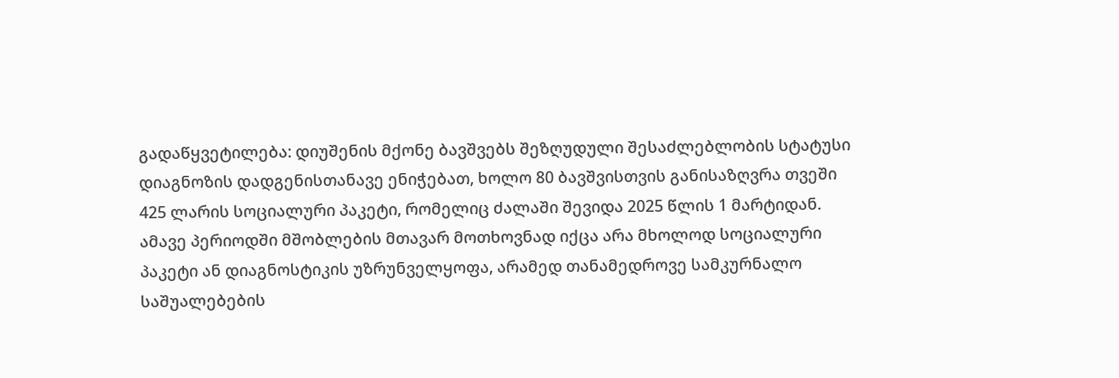გადაწყვეტილება: დიუშენის მქონე ბავშვებს შეზღუდული შესაძლებლობის სტატუსი დიაგნოზის დადგენისთანავე ენიჭებათ, ხოლო 80 ბავშვისთვის განისაზღვრა თვეში 425 ლარის სოციალური პაკეტი, რომელიც ძალაში შევიდა 2025 წლის 1 მარტიდან.
ამავე პერიოდში მშობლების მთავარ მოთხოვნად იქცა არა მხოლოდ სოციალური პაკეტი ან დიაგნოსტიკის უზრუნველყოფა, არამედ თანამედროვე სამკურნალო საშუალებების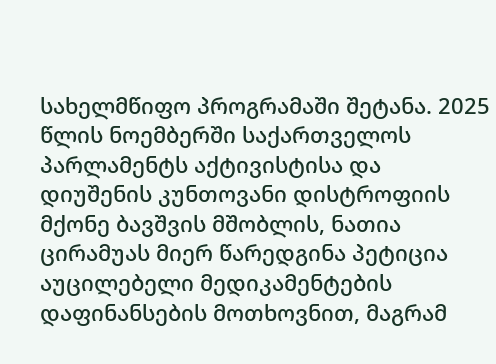სახელმწიფო პროგრამაში შეტანა. 2025 წლის ნოემბერში საქართველოს პარლამენტს აქტივისტისა და დიუშენის კუნთოვანი დისტროფიის მქონე ბავშვის მშობლის, ნათია ცირამუას მიერ წარედგინა პეტიცია აუცილებელი მედიკამენტების დაფინანსების მოთხოვნით, მაგრამ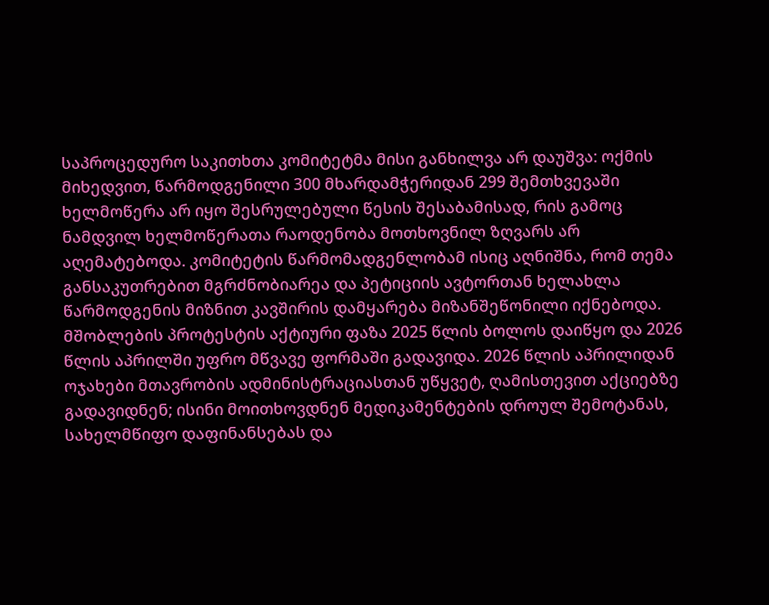საპროცედურო საკითხთა კომიტეტმა მისი განხილვა არ დაუშვა: ოქმის მიხედვით, წარმოდგენილი 300 მხარდამჭერიდან 299 შემთხვევაში ხელმოწერა არ იყო შესრულებული წესის შესაბამისად, რის გამოც ნამდვილ ხელმოწერათა რაოდენობა მოთხოვნილ ზღვარს არ აღემატებოდა. კომიტეტის წარმომადგენლობამ ისიც აღნიშნა, რომ თემა განსაკუთრებით მგრძნობიარეა და პეტიციის ავტორთან ხელახლა წარმოდგენის მიზნით კავშირის დამყარება მიზანშეწონილი იქნებოდა.
მშობლების პროტესტის აქტიური ფაზა 2025 წლის ბოლოს დაიწყო და 2026 წლის აპრილში უფრო მწვავე ფორმაში გადავიდა. 2026 წლის აპრილიდან ოჯახები მთავრობის ადმინისტრაციასთან უწყვეტ, ღამისთევით აქციებზე გადავიდნენ; ისინი მოითხოვდნენ მედიკამენტების დროულ შემოტანას, სახელმწიფო დაფინანსებას და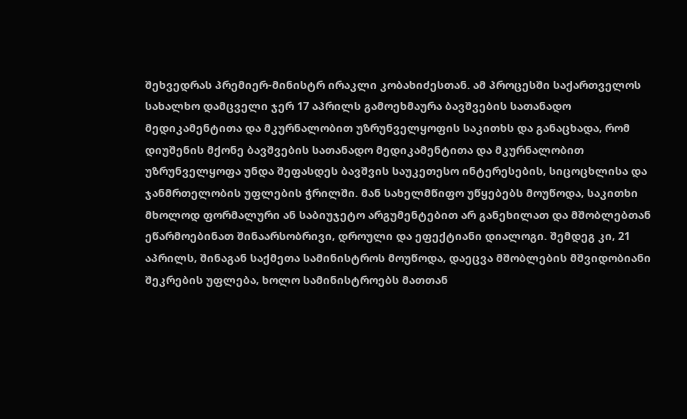შეხვედრას პრემიერ-მინისტრ ირაკლი კობახიძესთან. ამ პროცესში საქართველოს სახალხო დამცველი ჯერ 17 აპრილს გამოეხმაურა ბავშვების სათანადო მედიკამენტითა და მკურნალობით უზრუნველყოფის საკითხს და განაცხადა, რომ დიუშენის მქონე ბავშვების სათანადო მედიკამენტითა და მკურნალობით უზრუნველყოფა უნდა შეფასდეს ბავშვის საუკეთესო ინტერესების, სიცოცხლისა და ჯანმრთელობის უფლების ჭრილში. მან სახელმწიფო უწყებებს მოუწოდა, საკითხი მხოლოდ ფორმალური ან საბიუჯეტო არგუმენტებით არ განეხილათ და მშობლებთან ეწარმოებინათ შინაარსობრივი, დროული და ეფექტიანი დიალოგი. შემდეგ კი, 21 აპრილს, შინაგან საქმეთა სამინისტროს მოუწოდა, დაეცვა მშობლების მშვიდობიანი შეკრების უფლება, ხოლო სამინისტროებს მათთან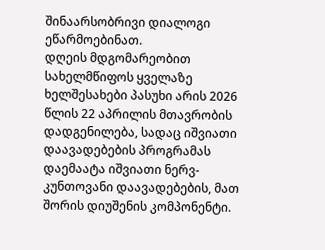შინაარსობრივი დიალოგი ეწარმოებინათ.
დღეის მდგომარეობით სახელმწიფოს ყველაზე ხელშესახები პასუხი არის 2026 წლის 22 აპრილის მთავრობის დადგენილება, სადაც იშვიათი დაავადებების პროგრამას დაემაატა იშვიათი ნერვ-კუნთოვანი დაავადებების, მათ შორის დიუშენის კომპონენტი.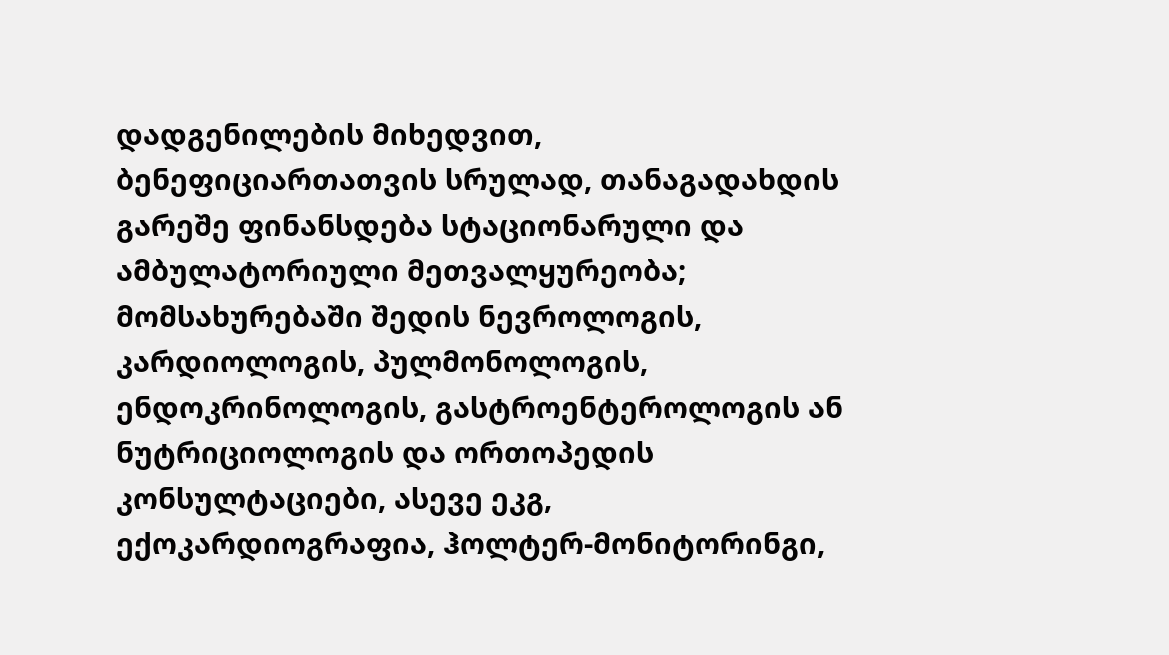დადგენილების მიხედვით, ბენეფიციართათვის სრულად, თანაგადახდის გარეშე ფინანსდება სტაციონარული და ამბულატორიული მეთვალყურეობა; მომსახურებაში შედის ნევროლოგის, კარდიოლოგის, პულმონოლოგის, ენდოკრინოლოგის, გასტროენტეროლოგის ან ნუტრიციოლოგის და ორთოპედის კონსულტაციები, ასევე ეკგ, ექოკარდიოგრაფია, ჰოლტერ-მონიტორინგი,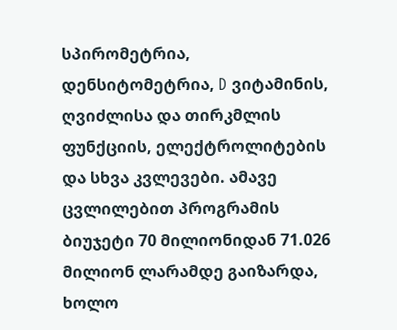სპირომეტრია, დენსიტომეტრია, D ვიტამინის, ღვიძლისა და თირკმლის ფუნქციის, ელექტროლიტების და სხვა კვლევები. ამავე ცვლილებით პროგრამის ბიუჯეტი 70 მილიონიდან 71.026 მილიონ ლარამდე გაიზარდა, ხოლო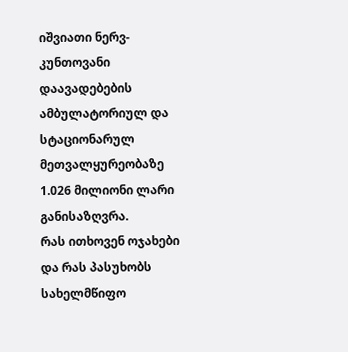იშვიათი ნერვ-კუნთოვანი დაავადებების ამბულატორიულ და სტაციონარულ მეთვალყურეობაზე 1.026 მილიონი ლარი განისაზღვრა.
რას ითხოვენ ოჯახები და რას პასუხობს სახელმწიფო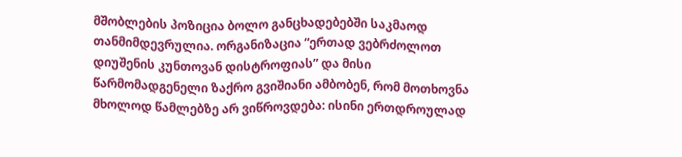მშობლების პოზიცია ბოლო განცხადებებში საკმაოდ თანმიმდევრულია. ორგანიზაცია “ერთად ვებრძოლოთ დიუშენის კუნთოვან დისტროფიას” და მისი წარმომადგენელი ზაქრო გვიშიანი ამბობენ, რომ მოთხოვნა მხოლოდ წამლებზე არ ვიწროვდება: ისინი ერთდროულად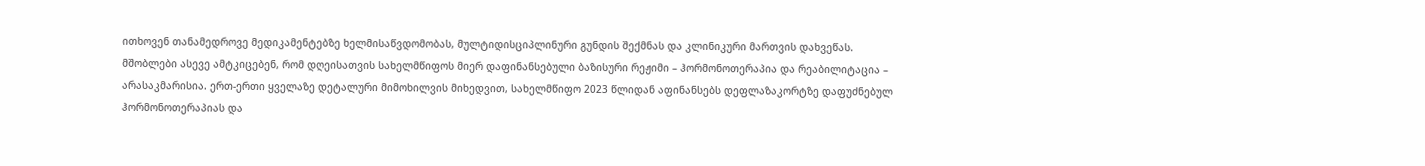ითხოვენ თანამედროვე მედიკამენტებზე ხელმისაწვდომობას, მულტიდისციპლინური გუნდის შექმნას და კლინიკური მართვის დახვეწას. მშობლები ასევე ამტკიცებენ, რომ დღეისათვის სახელმწიფოს მიერ დაფინანსებული ბაზისური რეჟიმი – ჰორმონოთერაპია და რეაბილიტაცია – არასაკმარისია. ერთ-ერთი ყველაზე დეტალური მიმოხილვის მიხედვით, სახელმწიფო 2023 წლიდან აფინანსებს დეფლაზაკორტზე დაფუძნებულ ჰორმონოთერაპიას და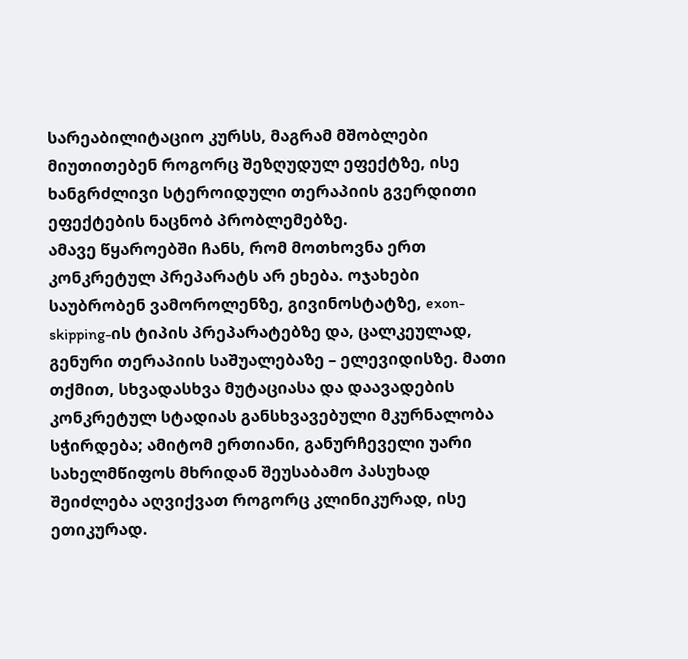სარეაბილიტაციო კურსს, მაგრამ მშობლები მიუთითებენ როგორც შეზღუდულ ეფექტზე, ისე ხანგრძლივი სტეროიდული თერაპიის გვერდითი ეფექტების ნაცნობ პრობლემებზე.
ამავე წყაროებში ჩანს, რომ მოთხოვნა ერთ კონკრეტულ პრეპარატს არ ეხება. ოჯახები საუბრობენ ვამოროლენზე, გივინოსტატზე, exon-skipping-ის ტიპის პრეპარატებზე და, ცალკეულად, გენური თერაპიის საშუალებაზე – ელევიდისზე. მათი თქმით, სხვადასხვა მუტაციასა და დაავადების კონკრეტულ სტადიას განსხვავებული მკურნალობა სჭირდება; ამიტომ ერთიანი, განურჩეველი უარი სახელმწიფოს მხრიდან შეუსაბამო პასუხად შეიძლება აღვიქვათ როგორც კლინიკურად, ისე ეთიკურად.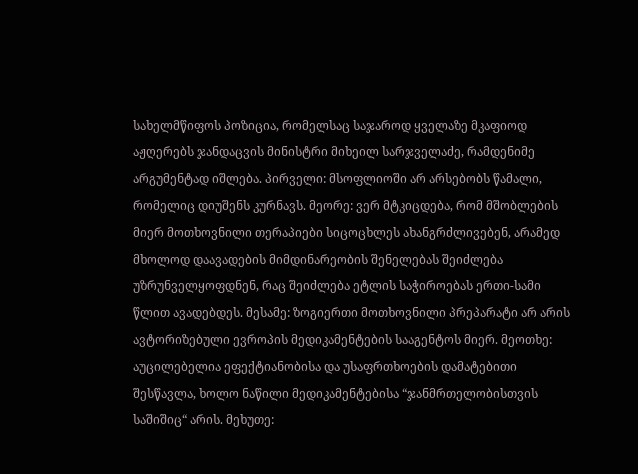სახელმწიფოს პოზიცია, რომელსაც საჯაროდ ყველაზე მკაფიოდ აჟღერებს ჯანდაცვის მინისტრი მიხეილ სარჯველაძე, რამდენიმე არგუმენტად იშლება. პირველი: მსოფლიოში არ არსებობს წამალი, რომელიც დიუშენს კურნავს. მეორე: ვერ მტკიცდება, რომ მშობლების მიერ მოთხოვნილი თერაპიები სიცოცხლეს ახანგრძლივებენ, არამედ მხოლოდ დაავადების მიმდინარეობის შენელებას შეიძლება უზრუნველყოფდნენ, რაც შეიძლება ეტლის საჭიროებას ერთი-სამი წლით ავადებდეს. მესამე: ზოგიერთი მოთხოვნილი პრეპარატი არ არის ავტორიზებული ევროპის მედიკამენტების სააგენტოს მიერ. მეოთხე: აუცილებელია ეფექტიანობისა და უსაფრთხოების დამატებითი შესწავლა, ხოლო ნაწილი მედიკამენტებისა “ჯანმრთელობისთვის საშიშიც“ არის. მეხუთე: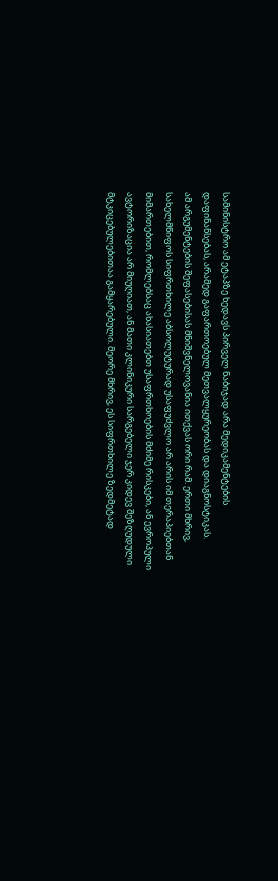სამინისტრო ამ ეტაპზე ხედავს პირველ ნაბიჯად არა მედიკამენტების დაფინანსებას, არამედ გაფართოებულ მეთვალყურეობას და დიაგნოსტიკას.
ამ არგუმენტების შეფასებისას მნიშვნელოვანია ითქვას ორი რამ. ერთი მხრივ, სახელმწიფოს სიფრთხილე აბსოლუტურად უსაფუძვლო არ არის იმ თერაპიებთან მიმართებით, რომლებსაც ახასიათებთ უსაფრთხოების მძიმე რისკები, ან ევროპული ავტორიზაცია არ მიუღიათ, ან მათი კლინიკური სარგებელი ჯერ კიდევ შეზღუდული მტკიცებულებითაა გამყარებული. მეორე მხრივ, ეს სიფრთხილე ზედმეტად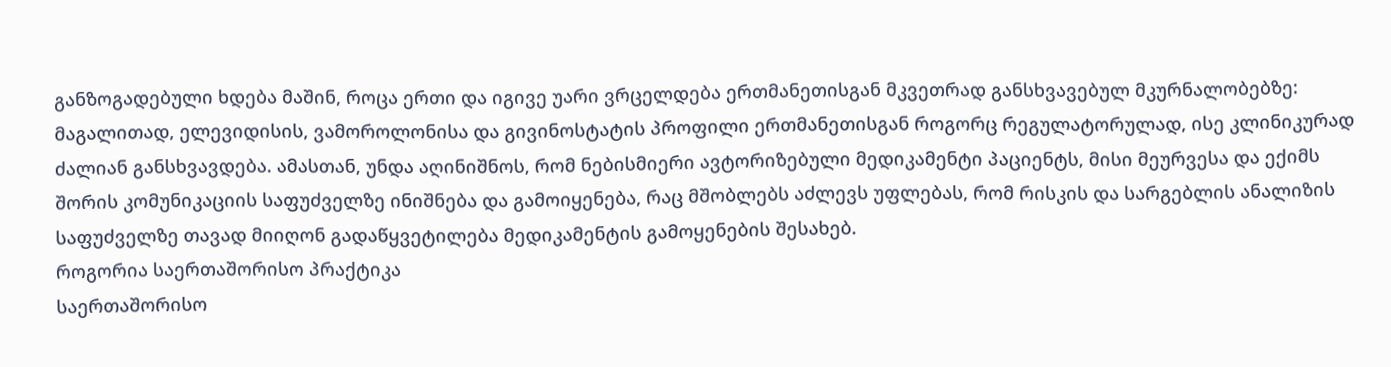განზოგადებული ხდება მაშინ, როცა ერთი და იგივე უარი ვრცელდება ერთმანეთისგან მკვეთრად განსხვავებულ მკურნალობებზე: მაგალითად, ელევიდისის, ვამოროლონისა და გივინოსტატის პროფილი ერთმანეთისგან როგორც რეგულატორულად, ისე კლინიკურად ძალიან განსხვავდება. ამასთან, უნდა აღინიშნოს, რომ ნებისმიერი ავტორიზებული მედიკამენტი პაციენტს, მისი მეურვესა და ექიმს შორის კომუნიკაციის საფუძველზე ინიშნება და გამოიყენება, რაც მშობლებს აძლევს უფლებას, რომ რისკის და სარგებლის ანალიზის საფუძველზე თავად მიიღონ გადაწყვეტილება მედიკამენტის გამოყენების შესახებ.
როგორია საერთაშორისო პრაქტიკა
საერთაშორისო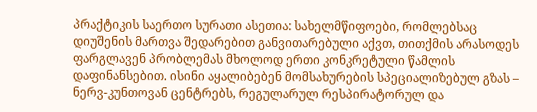პრაქტიკის საერთო სურათი ასეთია: სახელმწიფოები, რომლებსაც დიუშენის მართვა შედარებით განვითარებული აქვთ, თითქმის არასოდეს ფარგლავენ პრობლემას მხოლოდ ერთი კონკრეტული წამლის დაფინანსებით. ისინი აყალიბებენ მომსახურების სპეციალიზებულ გზას – ნერვ-კუნთოვან ცენტრებს, რეგულარულ რესპირატორულ და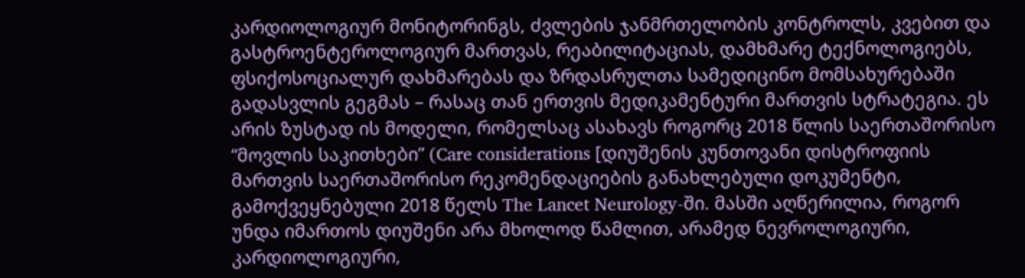კარდიოლოგიურ მონიტორინგს, ძვლების ჯანმრთელობის კონტროლს, კვებით და გასტროენტეროლოგიურ მართვას, რეაბილიტაციას, დამხმარე ტექნოლოგიებს, ფსიქოსოციალურ დახმარებას და ზრდასრულთა სამედიცინო მომსახურებაში გადასვლის გეგმას – რასაც თან ერთვის მედიკამენტური მართვის სტრატეგია. ეს არის ზუსტად ის მოდელი, რომელსაც ასახავს როგორც 2018 წლის საერთაშორისო “მოვლის საკითხები” (Care considerations [დიუშენის კუნთოვანი დისტროფიის მართვის საერთაშორისო რეკომენდაციების განახლებული დოკუმენტი, გამოქვეყნებული 2018 წელს The Lancet Neurology-ში. მასში აღწერილია, როგორ უნდა იმართოს დიუშენი არა მხოლოდ წამლით, არამედ ნევროლოგიური, კარდიოლოგიური,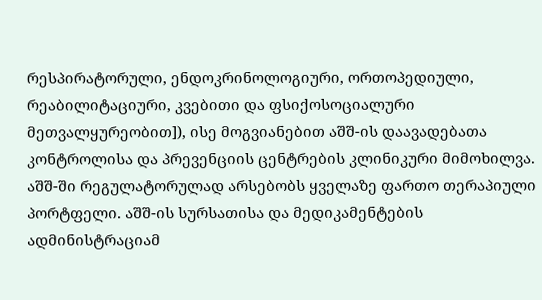რესპირატორული, ენდოკრინოლოგიური, ორთოპედიული, რეაბილიტაციური, კვებითი და ფსიქოსოციალური მეთვალყურეობით]), ისე მოგვიანებით აშშ-ის დაავადებათა კონტროლისა და პრევენციის ცენტრების კლინიკური მიმოხილვა.
აშშ-ში რეგულატორულად არსებობს ყველაზე ფართო თერაპიული პორტფელი. აშშ-ის სურსათისა და მედიკამენტების ადმინისტრაციამ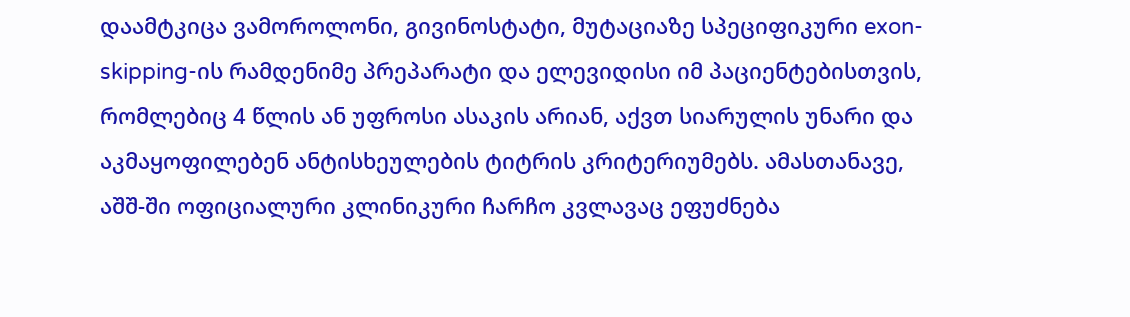დაამტკიცა ვამოროლონი, გივინოსტატი, მუტაციაზე სპეციფიკური exon-skipping-ის რამდენიმე პრეპარატი და ელევიდისი იმ პაციენტებისთვის, რომლებიც 4 წლის ან უფროსი ასაკის არიან, აქვთ სიარულის უნარი და აკმაყოფილებენ ანტისხეულების ტიტრის კრიტერიუმებს. ამასთანავე, აშშ-ში ოფიციალური კლინიკური ჩარჩო კვლავაც ეფუძნება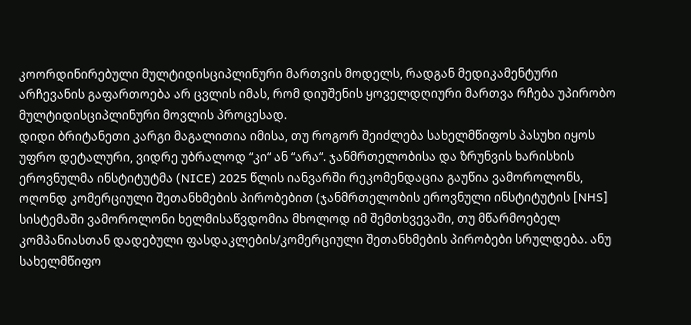კოორდინირებული მულტიდისციპლინური მართვის მოდელს, რადგან მედიკამენტური არჩევანის გაფართოება არ ცვლის იმას, რომ დიუშენის ყოველდღიური მართვა რჩება უპირობო მულტიდისციპლინური მოვლის პროცესად.
დიდი ბრიტანეთი კარგი მაგალითია იმისა, თუ როგორ შეიძლება სახელმწიფოს პასუხი იყოს უფრო დეტალური, ვიდრე უბრალოდ “კი“ ან “არა“. ჯანმრთელობისა და ზრუნვის ხარისხის ეროვნულმა ინსტიტუტმა (NICE) 2025 წლის იანვარში რეკომენდაცია გაუწია ვამოროლონს, ოღონდ კომერციული შეთანხმების პირობებით (ჯანმრთელობის ეროვნული ინსტიტუტის [NHS] სისტემაში ვამოროლონი ხელმისაწვდომია მხოლოდ იმ შემთხვევაში, თუ მწარმოებელ კომპანიასთან დადებული ფასდაკლების/კომერციული შეთანხმების პირობები სრულდება. ანუ სახელმწიფო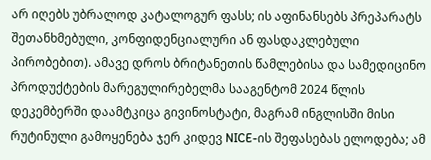არ იღებს უბრალოდ კატალოგურ ფასს; ის აფინანსებს პრეპარატს შეთანხმებული, კონფიდენციალური ან ფასდაკლებული პირობებით). ამავე დროს ბრიტანეთის წამლებისა და სამედიცინო პროდუქტების მარეგულირებელმა სააგენტომ 2024 წლის დეკემბერში დაამტკიცა გივინოსტატი, მაგრამ ინგლისში მისი რუტინული გამოყენება ჯერ კიდევ NICE-ის შეფასებას ელოდება; ამ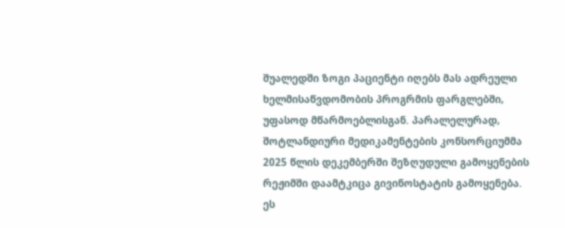შუალედში ზოგი პაციენტი იღებს მას ადრეული ხელმისაწვდომობის პროგრმის ფარგლებში, უფასოდ მწარმოებლისგან. პარალელურად, შოტლანდიური მედიკამენტების კონსორციუმმა 2025 წლის დეკემბერში შეზღუდული გამოყენების რეჟიმში დაამტკიცა გივინოსტატის გამოყენება. ეს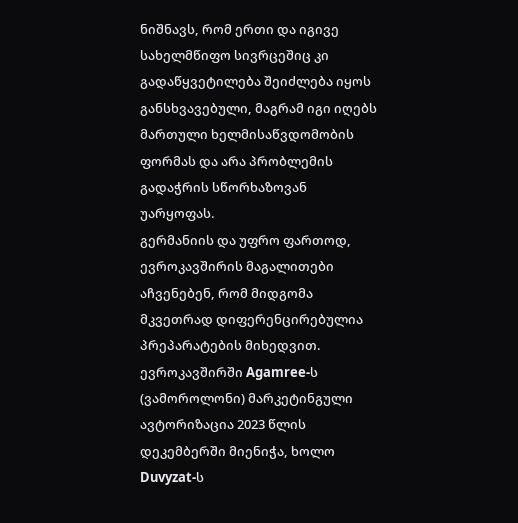ნიშნავს, რომ ერთი და იგივე სახელმწიფო სივრცეშიც კი გადაწყვეტილება შეიძლება იყოს განსხვავებული, მაგრამ იგი იღებს მართული ხელმისაწვდომობის ფორმას და არა პრობლემის გადაჭრის სწორხაზოვან უარყოფას.
გერმანიის და უფრო ფართოდ, ევროკავშირის მაგალითები აჩვენებენ, რომ მიდგომა მკვეთრად დიფერენცირებულია პრეპარატების მიხედვით. ევროკავშირში Agamree-ს (ვამოროლონი) მარკეტინგული ავტორიზაცია 2023 წლის დეკემბერში მიენიჭა, ხოლო Duvyzat-ს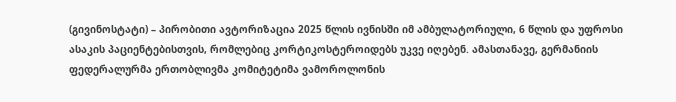(გივინოსტატი) – პირობითი ავტორიზაცია 2025 წლის ივნისში იმ ამბულატორიული, 6 წლის და უფროსი ასაკის პაციენტებისთვის, რომლებიც კორტიკოსტეროიდებს უკვე იღებენ. ამასთანავე, გერმანიის ფედერალურმა ერთობლივმა კომიტეტიმა ვამოროლონის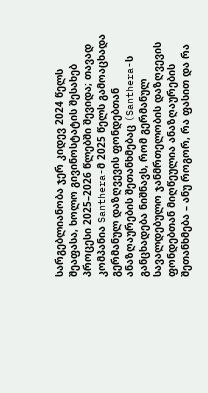სარგებლიანობა ჯერ კიდევ 2024 წელს შეაფასა, ხოლო გივინოსტატის შესახებ პროცესი 2025–2026 წლებში შევიდა; თავად კომპანია Santhera-მ 2025 წელს გამოაცხადა გერმანულ დაზღვევის ფონდებთან ანაზღაურების შეთანხმებაც (Santhera-ს განცხადება ნიშნავს, რომ გერმანულ სავალდებულო ჯანმრთელობის დაზღვევის ფონდებთან მიღწეულია ანაზღაურების შეთანხმება – ანუ როგორ, რა ფასით და რა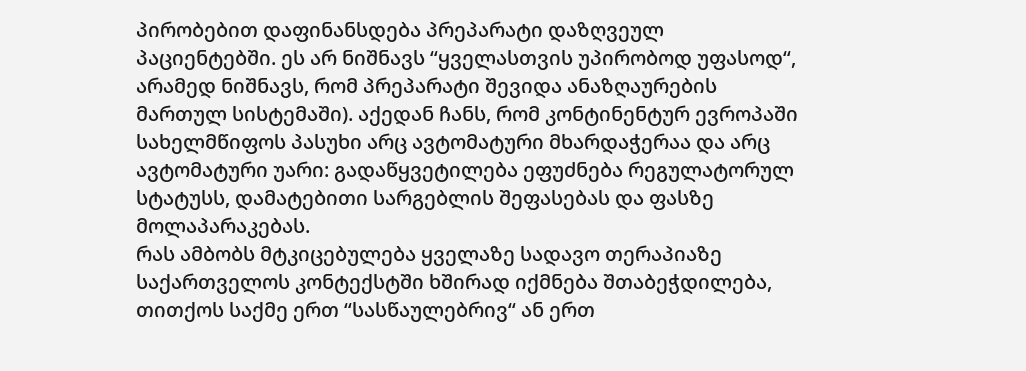პირობებით დაფინანსდება პრეპარატი დაზღვეულ პაციენტებში. ეს არ ნიშნავს “ყველასთვის უპირობოდ უფასოდ“, არამედ ნიშნავს, რომ პრეპარატი შევიდა ანაზღაურების მართულ სისტემაში). აქედან ჩანს, რომ კონტინენტურ ევროპაში სახელმწიფოს პასუხი არც ავტომატური მხარდაჭერაა და არც ავტომატური უარი: გადაწყვეტილება ეფუძნება რეგულატორულ სტატუსს, დამატებითი სარგებლის შეფასებას და ფასზე მოლაპარაკებას.
რას ამბობს მტკიცებულება ყველაზე სადავო თერაპიაზე
საქართველოს კონტექსტში ხშირად იქმნება შთაბეჭდილება, თითქოს საქმე ერთ “სასწაულებრივ“ ან ერთ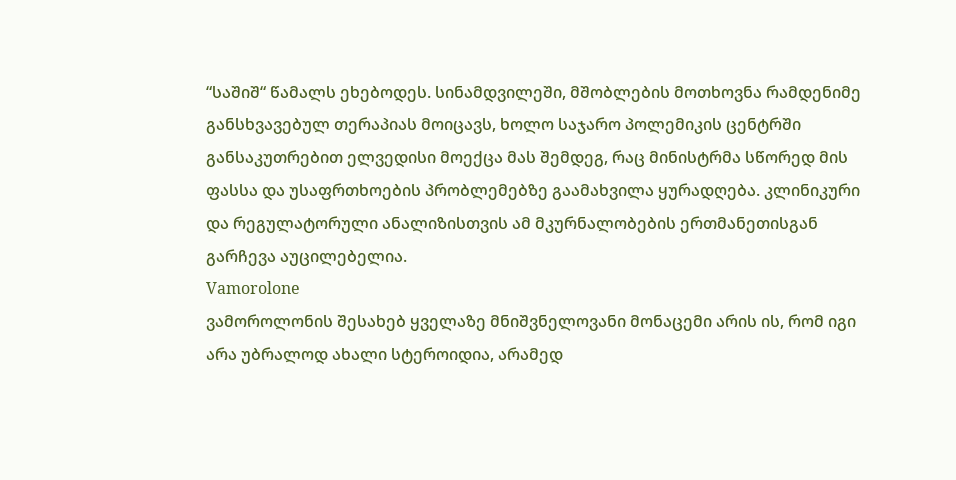“საშიშ“ წამალს ეხებოდეს. სინამდვილეში, მშობლების მოთხოვნა რამდენიმე განსხვავებულ თერაპიას მოიცავს, ხოლო საჯარო პოლემიკის ცენტრში განსაკუთრებით ელვედისი მოექცა მას შემდეგ, რაც მინისტრმა სწორედ მის ფასსა და უსაფრთხოების პრობლემებზე გაამახვილა ყურადღება. კლინიკური და რეგულატორული ანალიზისთვის ამ მკურნალობების ერთმანეთისგან გარჩევა აუცილებელია.
Vamorolone
ვამოროლონის შესახებ ყველაზე მნიშვნელოვანი მონაცემი არის ის, რომ იგი არა უბრალოდ ახალი სტეროიდია, არამედ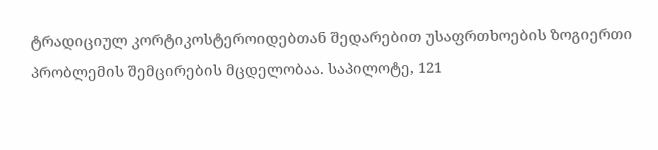ტრადიციულ კორტიკოსტეროიდებთან შედარებით უსაფრთხოების ზოგიერთი პრობლემის შემცირების მცდელობაა. საპილოტე, 121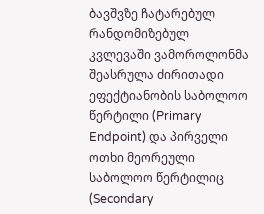ბავშვზე ჩატარებულ რანდომიზებულ კვლევაში ვამოროლონმა შეასრულა ძირითადი ეფექტიანობის საბოლოო წერტილი (Primary Endpoint) და პირველი ოთხი მეორეული საბოლოო წერტილიც (Secondary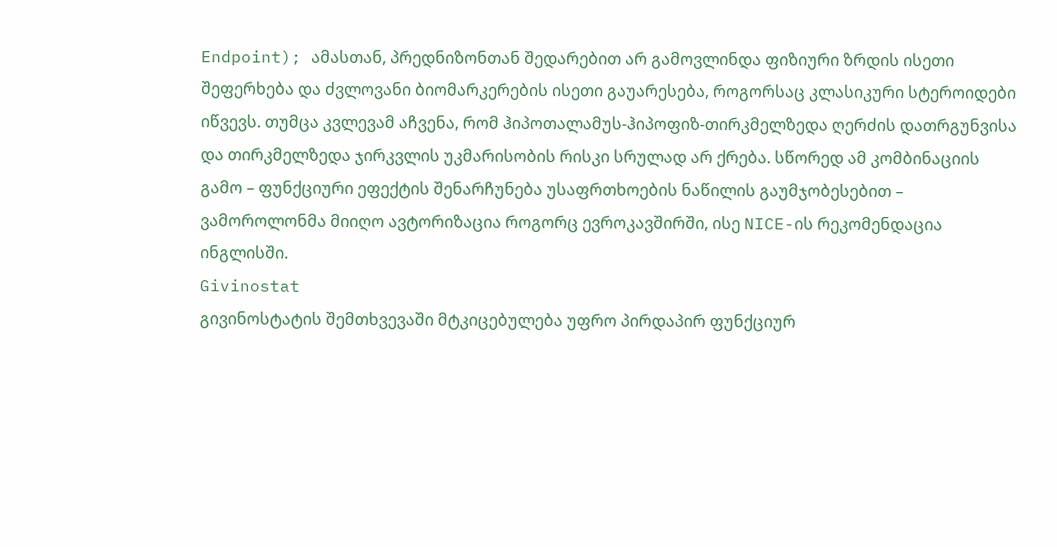Endpoint); ამასთან, პრედნიზონთან შედარებით არ გამოვლინდა ფიზიური ზრდის ისეთი შეფერხება და ძვლოვანი ბიომარკერების ისეთი გაუარესება, როგორსაც კლასიკური სტეროიდები იწვევს. თუმცა კვლევამ აჩვენა, რომ ჰიპოთალამუს-ჰიპოფიზ-თირკმელზედა ღერძის დათრგუნვისა და თირკმელზედა ჯირკვლის უკმარისობის რისკი სრულად არ ქრება. სწორედ ამ კომბინაციის გამო – ფუნქციური ეფექტის შენარჩუნება უსაფრთხოების ნაწილის გაუმჯობესებით – ვამოროლონმა მიიღო ავტორიზაცია როგორც ევროკავშირში, ისე NICE-ის რეკომენდაცია ინგლისში.
Givinostat
გივინოსტატის შემთხვევაში მტკიცებულება უფრო პირდაპირ ფუნქციურ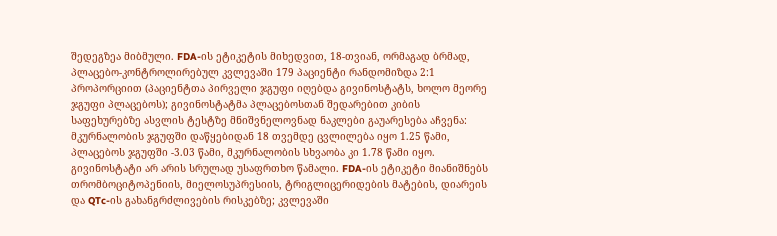შედეგზეა მიბმული. FDA-ის ეტიკეტის მიხედვით, 18-თვიან, ორმაგად ბრმად, პლაცებო-კონტროლირებულ კვლევაში 179 პაციენტი რანდომიზდა 2:1 პროპორციით (პაციენტთა პირველი ჯგუფი იღებდა გივინოსტატს, ხოლო მეორე ჯგუფი პლაცებოს); გივინოსტატმა პლაცებოსთან შედარებით კიბის საფეხურებზე ასვლის ტესტზე მნიშვნელოვნად ნაკლები გაუარესება აჩვენა: მკურნალობის ჯგუფში დაწყებიდან 18 თვემდე ცვლილება იყო 1.25 წამი, პლაცებოს ჯგუფში -3.03 წამი, მკურნალობის სხვაობა კი 1.78 წამი იყო.
გივინოსტატი არ არის სრულად უსაფრთხო წამალი. FDA-ის ეტიკეტი მიანიშნებს თრომბოციტოპენიის, მიელოსუპრესიის, ტრიგლიცერიდების მატების, დიარეის და QTc-ის გახანგრძლივების რისკებზე; კვლევაში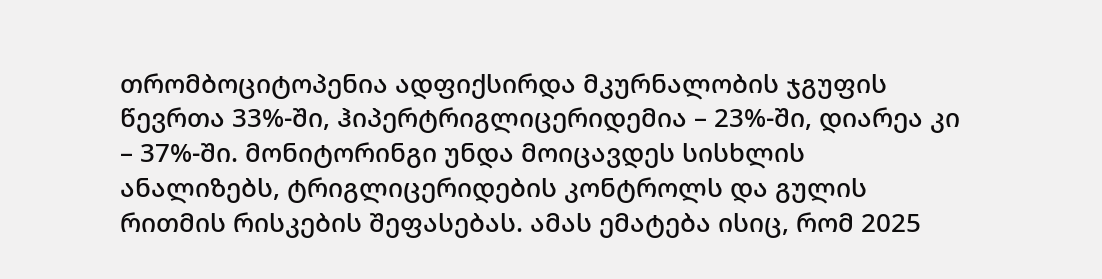თრომბოციტოპენია ადფიქსირდა მკურნალობის ჯგუფის წევრთა 33%-ში, ჰიპერტრიგლიცერიდემია – 23%-ში, დიარეა კი – 37%-ში. მონიტორინგი უნდა მოიცავდეს სისხლის ანალიზებს, ტრიგლიცერიდების კონტროლს და გულის რითმის რისკების შეფასებას. ამას ემატება ისიც, რომ 2025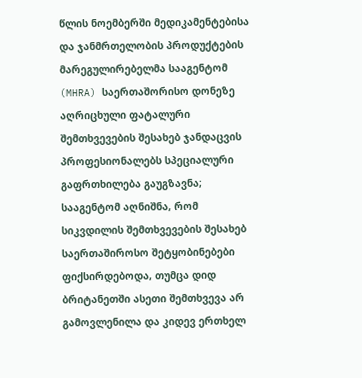წლის ნოემბერში მედიკამენტებისა და ჯანმრთელობის პროდუქტების მარეგულირებელმა სააგენტომ (MHRA) საერთაშორისო დონეზე აღრიცხული ფატალური შემთხვევების შესახებ ჯანდაცვის პროფესიონალებს სპეციალური გაფრთხილება გაუგზავნა; სააგენტომ აღნიშნა, რომ სიკვდილის შემთხვევების შესახებ საერთაშიროსო შეტყობინებები ფიქსირდებოდა, თუმცა დიდ ბრიტანეთში ასეთი შემთხვევა არ გამოვლენილა და კიდევ ერთხელ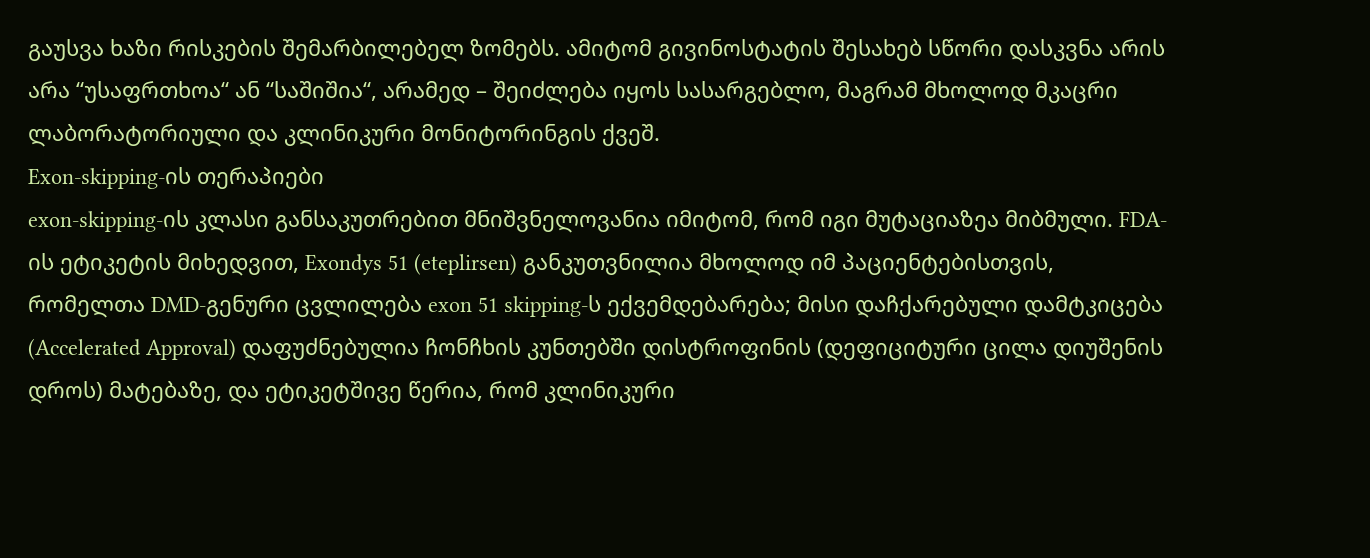გაუსვა ხაზი რისკების შემარბილებელ ზომებს. ამიტომ გივინოსტატის შესახებ სწორი დასკვნა არის არა “უსაფრთხოა“ ან “საშიშია“, არამედ – შეიძლება იყოს სასარგებლო, მაგრამ მხოლოდ მკაცრი ლაბორატორიული და კლინიკური მონიტორინგის ქვეშ.
Exon-skipping-ის თერაპიები
exon-skipping-ის კლასი განსაკუთრებით მნიშვნელოვანია იმიტომ, რომ იგი მუტაციაზეა მიბმული. FDA-ის ეტიკეტის მიხედვით, Exondys 51 (eteplirsen) განკუთვნილია მხოლოდ იმ პაციენტებისთვის, რომელთა DMD-გენური ცვლილება exon 51 skipping-ს ექვემდებარება; მისი დაჩქარებული დამტკიცება (Accelerated Approval) დაფუძნებულია ჩონჩხის კუნთებში დისტროფინის (დეფიციტური ცილა დიუშენის დროს) მატებაზე, და ეტიკეტშივე წერია, რომ კლინიკური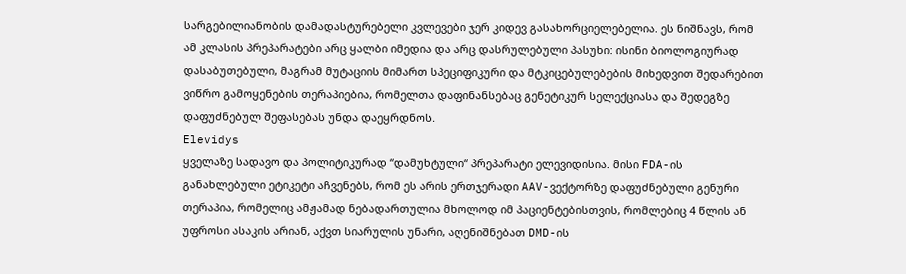სარგებილიანობის დამადასტურებელი კვლევები ჯერ კიდევ გასახორციელებელია. ეს ნიშნავს, რომ ამ კლასის პრეპარატები არც ყალბი იმედია და არც დასრულებული პასუხი: ისინი ბიოლოგიურად დასაბუთებული, მაგრამ მუტაციის მიმართ სპეციფიკური და მტკიცებულებების მიხედვით შედარებით ვიწრო გამოყენების თერაპიებია, რომელთა დაფინანსებაც გენეტიკურ სელექციასა და შედეგზე დაფუძნებულ შეფასებას უნდა დაეყრდნოს.
Elevidys
ყველაზე სადავო და პოლიტიკურად “დამუხტული“ პრეპარატი ელევიდისია. მისი FDA-ის განახლებული ეტიკეტი აჩვენებს, რომ ეს არის ერთჯერადი AAV-ვექტორზე დაფუძნებული გენური თერაპია, რომელიც ამჟამად ნებადართულია მხოლოდ იმ პაციენტებისთვის, რომლებიც 4 წლის ან უფროსი ასაკის არიან, აქვთ სიარულის უნარი, აღენიშნებათ DMD-ის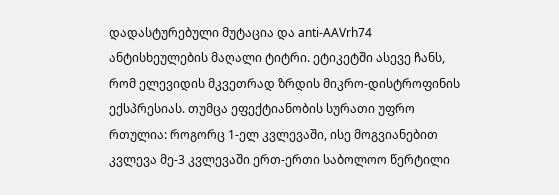დადასტურებული მუტაცია და anti-AAVrh74 ანტისხეულების მაღალი ტიტრი. ეტიკეტში ასევე ჩანს, რომ ელევიდის მკვეთრად ზრდის მიკრო-დისტროფინის ექსპრესიას. თუმცა ეფექტიანობის სურათი უფრო რთულია: როგორც 1-ელ კვლევაში, ისე მოგვიანებით კვლევა მე-3 კვლევაში ერთ-ერთი საბოლოო წერტილი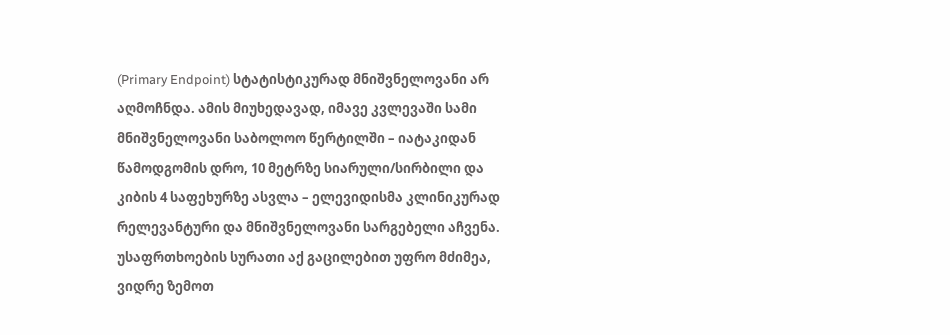(Primary Endpoint) სტატისტიკურად მნიშვნელოვანი არ აღმოჩნდა. ამის მიუხედავად, იმავე კვლევაში სამი მნიშვნელოვანი საბოლოო წერტილში – იატაკიდან წამოდგომის დრო, 10 მეტრზე სიარული/სირბილი და კიბის 4 საფეხურზე ასვლა – ელევიდისმა კლინიკურად რელევანტური და მნიშვნელოვანი სარგებელი აჩვენა.
უსაფრთხოების სურათი აქ გაცილებით უფრო მძიმეა, ვიდრე ზემოთ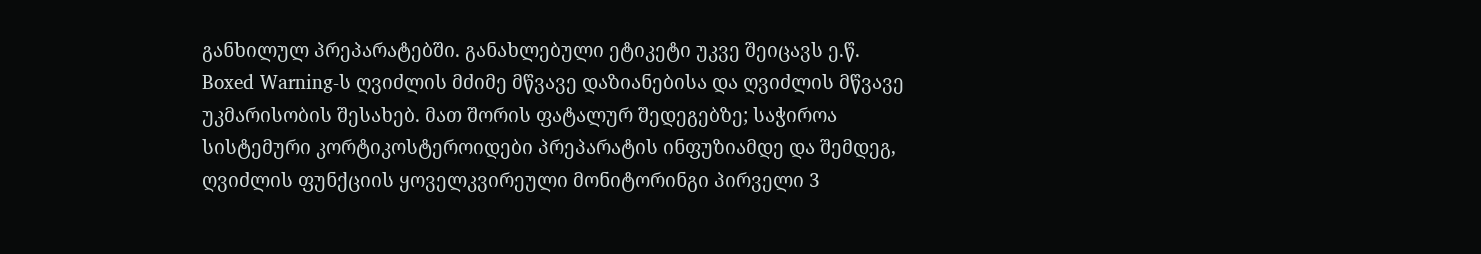განხილულ პრეპარატებში. განახლებული ეტიკეტი უკვე შეიცავს ე.წ. Boxed Warning-ს ღვიძლის მძიმე მწვავე დაზიანებისა და ღვიძლის მწვავე უკმარისობის შესახებ. მათ შორის ფატალურ შედეგებზე; საჭიროა სისტემური კორტიკოსტეროიდები პრეპარატის ინფუზიამდე და შემდეგ, ღვიძლის ფუნქციის ყოველკვირეული მონიტორინგი პირველი 3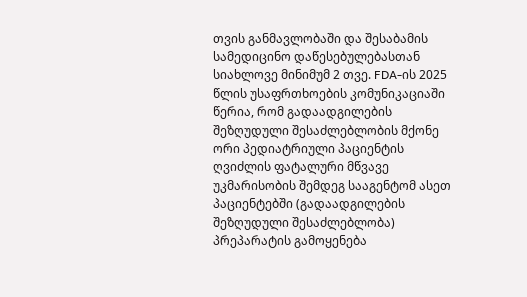თვის განმავლობაში და შესაბამის სამედიცინო დაწესებულებასთან სიახლოვე მინიმუმ 2 თვე. FDA-ის 2025 წლის უსაფრთხოების კომუნიკაციაში წერია, რომ გადაადგილების შეზღუდული შესაძლებლობის მქონე ორი პედიატრიული პაციენტის ღვიძლის ფატალური მწვავე უკმარისობის შემდეგ სააგენტომ ასეთ პაციენტებში (გადაადგილების შეზღუდული შესაძლებლობა) პრეპარატის გამოყენება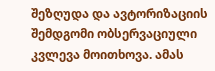შეზღუდა და ავტორიზაციის შემდგომი ობსერვაციული კვლევა მოითხოვა. ამას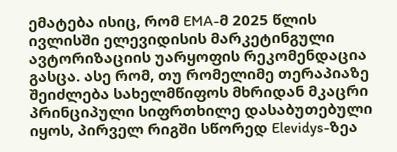ემატება ისიც, რომ EMA-მ 2025 წლის ივლისში ელევიდისის მარკეტინგული ავტორიზაციის უარყოფის რეკომენდაცია გასცა. ასე რომ, თუ რომელიმე თერაპიაზე შეიძლება სახელმწიფოს მხრიდან მკაცრი პრინციპული სიფრთხილე დასაბუთებული იყოს, პირველ რიგში სწორედ Elevidys-ზეა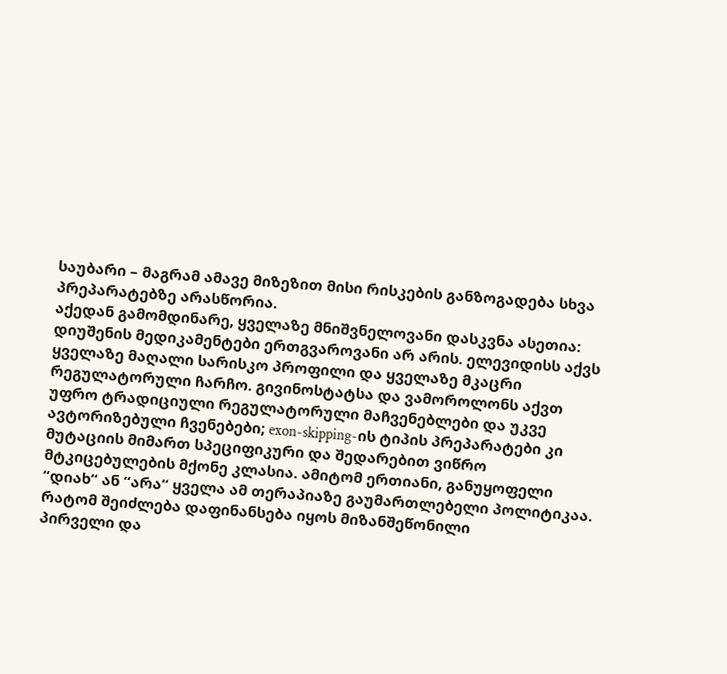საუბარი – მაგრამ ამავე მიზეზით მისი რისკების განზოგადება სხვა პრეპარატებზე არასწორია.
აქედან გამომდინარე, ყველაზე მნიშვნელოვანი დასკვნა ასეთია: დიუშენის მედიკამენტები ერთგვაროვანი არ არის. ელევიდისს აქვს ყველაზე მაღალი სარისკო პროფილი და ყველაზე მკაცრი რეგულატორული ჩარჩო. გივინოსტატსა და ვამოროლონს აქვთ უფრო ტრადიციული რეგულატორული მაჩვენებლები და უკვე ავტორიზებული ჩვენებები; exon-skipping-ის ტიპის პრეპარატები კი მუტაციის მიმართ სპეციფიკური და შედარებით ვიწრო მტკიცებულების მქონე კლასია. ამიტომ ერთიანი, განუყოფელი “დიახ“ ან “არა“ ყველა ამ თერაპიაზე გაუმართლებელი პოლიტიკაა.
რატომ შეიძლება დაფინანსება იყოს მიზანშეწონილი
პირველი და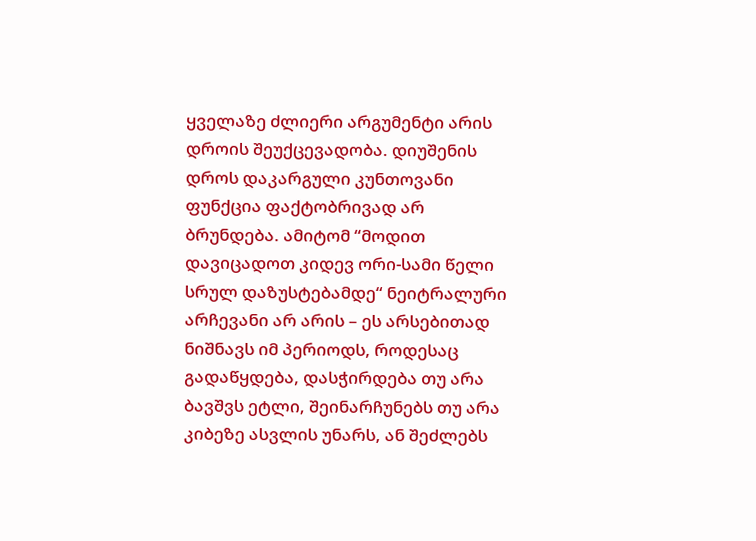ყველაზე ძლიერი არგუმენტი არის დროის შეუქცევადობა. დიუშენის დროს დაკარგული კუნთოვანი ფუნქცია ფაქტობრივად არ ბრუნდება. ამიტომ “მოდით დავიცადოთ კიდევ ორი-სამი წელი სრულ დაზუსტებამდე“ ნეიტრალური არჩევანი არ არის – ეს არსებითად ნიშნავს იმ პერიოდს, როდესაც გადაწყდება, დასჭირდება თუ არა ბავშვს ეტლი, შეინარჩუნებს თუ არა კიბეზე ასვლის უნარს, ან შეძლებს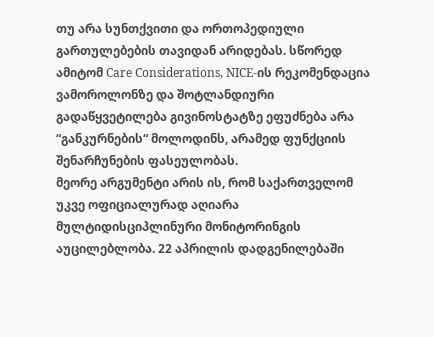თუ არა სუნთქვითი და ორთოპედიული გართულებების თავიდან არიდებას. სწორედ ამიტომ Care Considerations, NICE-ის რეკომენდაცია ვამოროლონზე და შოტლანდიური გადაწყვეტილება გივინოსტატზე ეფუძნება არა “განკურნების“ მოლოდინს, არამედ ფუნქციის შენარჩუნების ფასეულობას.
მეორე არგუმენტი არის ის, რომ საქართველომ უკვე ოფიციალურად აღიარა მულტიდისციპლინური მონიტორინგის აუცილებლობა. 22 აპრილის დადგენილებაში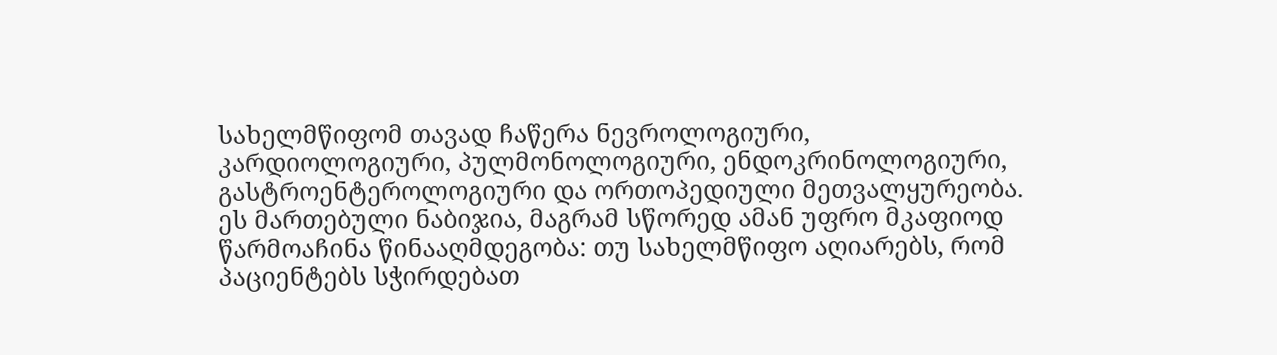სახელმწიფომ თავად ჩაწერა ნევროლოგიური, კარდიოლოგიური, პულმონოლოგიური, ენდოკრინოლოგიური, გასტროენტეროლოგიური და ორთოპედიული მეთვალყურეობა. ეს მართებული ნაბიჯია, მაგრამ სწორედ ამან უფრო მკაფიოდ წარმოაჩინა წინააღმდეგობა: თუ სახელმწიფო აღიარებს, რომ პაციენტებს სჭირდებათ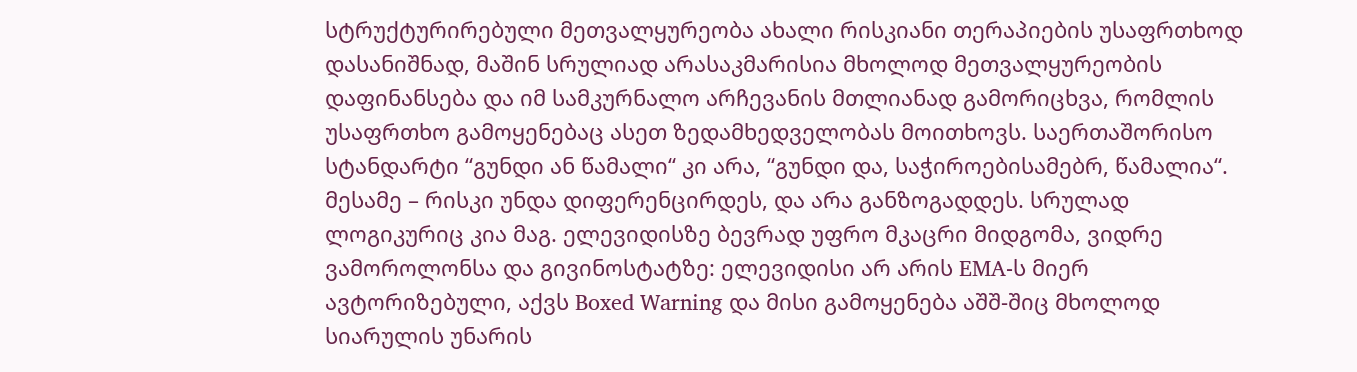სტრუქტურირებული მეთვალყურეობა ახალი რისკიანი თერაპიების უსაფრთხოდ დასანიშნად, მაშინ სრულიად არასაკმარისია მხოლოდ მეთვალყურეობის დაფინანსება და იმ სამკურნალო არჩევანის მთლიანად გამორიცხვა, რომლის უსაფრთხო გამოყენებაც ასეთ ზედამხედველობას მოითხოვს. საერთაშორისო სტანდარტი “გუნდი ან წამალი“ კი არა, “გუნდი და, საჭიროებისამებრ, წამალია“.
მესამე – რისკი უნდა დიფერენცირდეს, და არა განზოგადდეს. სრულად ლოგიკურიც კია მაგ. ელევიდისზე ბევრად უფრო მკაცრი მიდგომა, ვიდრე ვამოროლონსა და გივინოსტატზე: ელევიდისი არ არის EMA-ს მიერ ავტორიზებული, აქვს Boxed Warning და მისი გამოყენება აშშ-შიც მხოლოდ სიარულის უნარის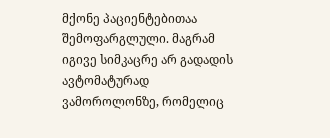მქონე პაციენტებითაა შემოფარგლული. მაგრამ იგივე სიმკაცრე არ გადადის ავტომატურად ვამოროლონზე, რომელიც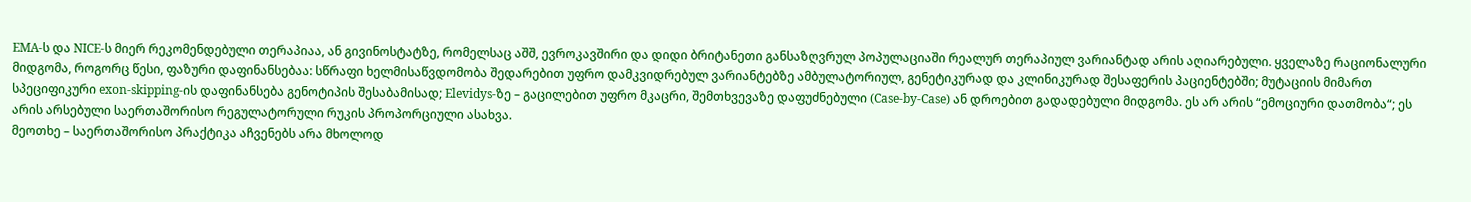EMA-ს და NICE-ს მიერ რეკომენდებული თერაპიაა, ან გივინოსტატზე, რომელსაც აშშ, ევროკავშირი და დიდი ბრიტანეთი განსაზღვრულ პოპულაციაში რეალურ თერაპიულ ვარიანტად არის აღიარებული. ყველაზე რაციონალური მიდგომა, როგორც წესი, ფაზური დაფინანსებაა: სწრაფი ხელმისაწვდომობა შედარებით უფრო დამკვიდრებულ ვარიანტებზე ამბულატორიულ, გენეტიკურად და კლინიკურად შესაფერის პაციენტებში; მუტაციის მიმართ სპეციფიკური exon-skipping-ის დაფინანსება გენოტიპის შესაბამისად; Elevidys-ზე – გაცილებით უფრო მკაცრი, შემთხვევაზე დაფუძნებული (Case-by-Case) ან დროებით გადადებული მიდგომა. ეს არ არის “ემოციური დათმობა“; ეს არის არსებული საერთაშორისო რეგულატორული რუკის პროპორციული ასახვა.
მეოთხე – საერთაშორისო პრაქტიკა აჩვენებს არა მხოლოდ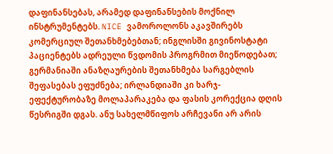დაფინანსებას, არამედ დაფინანსების მოქნილ ინსტრუმენტებს. NICE ვამოროლონს აკავშირებს კომერციულ შეთანხმებებთან; ინგლისში გივინოსტატი პაციენტებს ადრეული წვდომის პროგრმით მიეწოდებათ; გერმანიაში ანაზღაურების შეთანხმება სარგებლის შეფასებას ეფუძნება; ირლანდიაში კი ხარჯ-ეფექტურობაზე მოლაპარაკება და ფასის კორექცია დღის წესრიგში დგას. ანუ სახელმწიფოს არჩევანი არ არის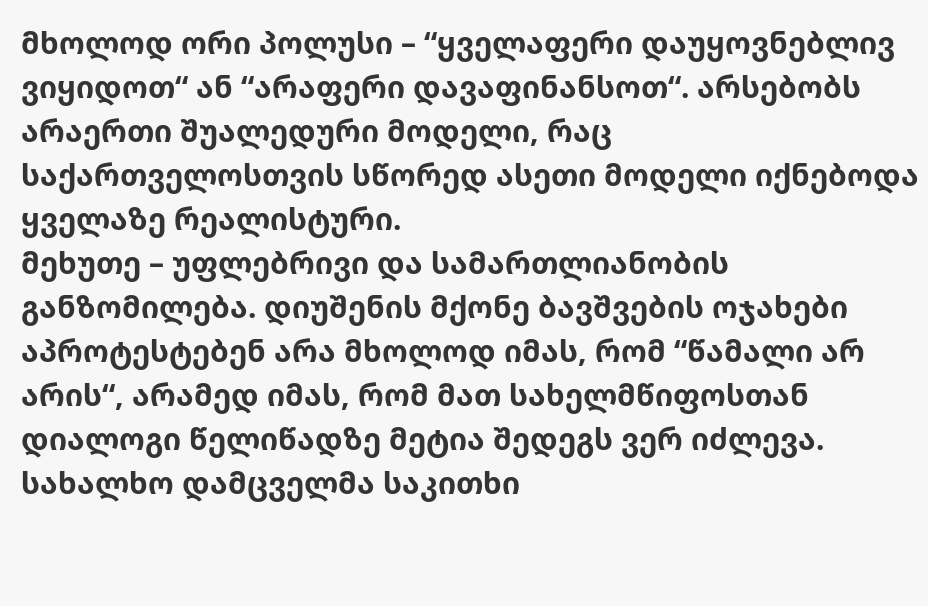მხოლოდ ორი პოლუსი – “ყველაფერი დაუყოვნებლივ ვიყიდოთ“ ან “არაფერი დავაფინანსოთ“. არსებობს არაერთი შუალედური მოდელი, რაც საქართველოსთვის სწორედ ასეთი მოდელი იქნებოდა ყველაზე რეალისტური.
მეხუთე – უფლებრივი და სამართლიანობის განზომილება. დიუშენის მქონე ბავშვების ოჯახები აპროტესტებენ არა მხოლოდ იმას, რომ “წამალი არ არის“, არამედ იმას, რომ მათ სახელმწიფოსთან დიალოგი წელიწადზე მეტია შედეგს ვერ იძლევა. სახალხო დამცველმა საკითხი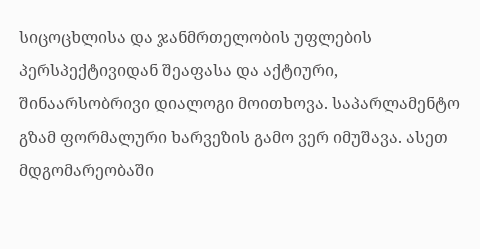სიცოცხლისა და ჯანმრთელობის უფლების პერსპექტივიდან შეაფასა და აქტიური, შინაარსობრივი დიალოგი მოითხოვა. საპარლამენტო გზამ ფორმალური ხარვეზის გამო ვერ იმუშავა. ასეთ მდგომარეობაში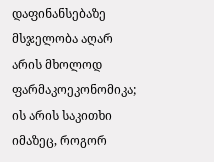დაფინანსებაზე მსჯელობა აღარ არის მხოლოდ ფარმაკოეკონომიკა; ის არის საკითხი იმაზეც, როგორ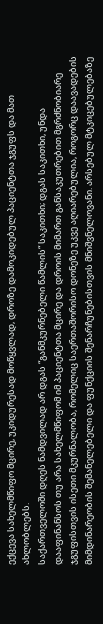ექცევა სახელმწიფო მცირე, უკიდურესად მოწყვლად, დროზე დამოკიდებულ პაციენტთა ჯგუფს და მათ ახლობლებს.
საქართველოში დღეს ნამდვილად არ დგას “განმკურნებელი წამლის“ საკითხი; დგას საკითხი, უნდა დააფინანსოს თუ არა სახელმწიფომ იმ პაციენტთა მცირე და დროის მიმართ განსაკუთრებით მგრძნობიარე ჯგუფისთვის ისეთი მკურნალობა, რომელიც საერთაშორისო დონეზე უკვე აღიარებულია, როგორც დაავადების მიმდინარეობის შემანელებელი და ფუნქციის შენარჩუნებისთვის მნიშვნელოვანი. არსებულ მტკიცებულებაზე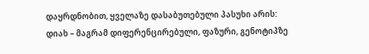დაყრდნობით, ყველაზე დასაბუთებული პასუხი არის: დიახ – მაგრამ დიფერენცირებული, ფაზური, გენოტიპზე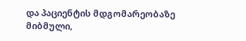და პაციენტის მდგომარეობაზე მიბმული,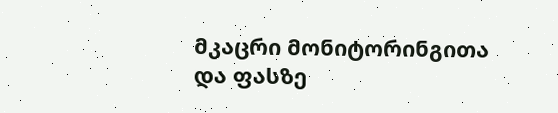მკაცრი მონიტორინგითა და ფასზე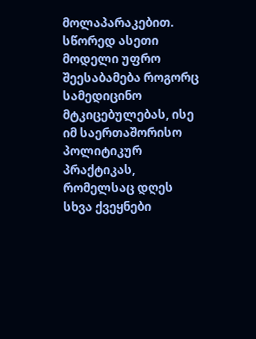მოლაპარაკებით. სწორედ ასეთი მოდელი უფრო შეესაბამება როგორც სამედიცინო მტკიცებულებას, ისე იმ საერთაშორისო პოლიტიკურ პრაქტიკას, რომელსაც დღეს სხვა ქვეყნები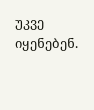უკვე იყენებენ.